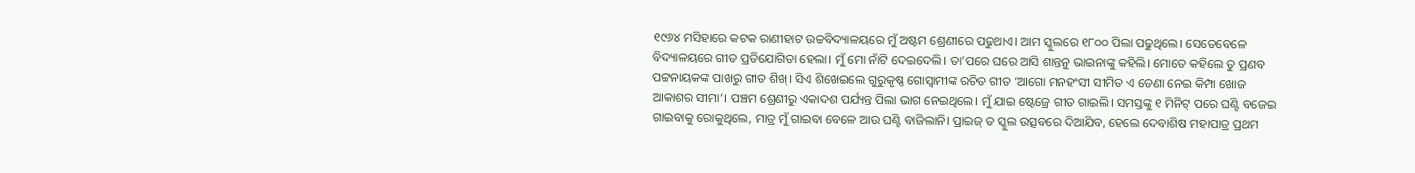୧୯୬୪ ମସିହାରେ କଟକ ରାଣୀହାଟ ଉଚ୍ଚବିଦ୍ୟାଳୟରେ ମୁଁ ଅଷ୍ଟମ ଶ୍ରେଣୀରେ ପଢୁଥାଏ। ଆମ ସ୍କୁଲରେ ୧୮୦୦ ପିଲା ପଢୁଥିଲେ। ସେତେବେଳେ ବିଦ୍ୟାଳୟରେ ଗୀତ ପ୍ରତିଯୋଗିତା ହେଲା। ମୁଁ ମୋ ନାଁଟି ଦେଇଦେଲି। ତା’ପରେ ଘରେ ଆସି ଶାନ୍ତନୁ ଭାଇନାଙ୍କୁ କହିଲି। ମୋତେ କହିଲେ ତୁ ପ୍ରଣବ ପଟ୍ଟନାୟକଙ୍କ ପାଖରୁ ଗୀତ ଶିଖ୍। ସିଏ ଶିଖେଇଲେ ଗୁରୁକୃଷ୍ଣ ଗୋସ୍ବାମୀଙ୍କ ରଚିତ ଗୀତ ‘ଆଗୋ ମନହଂସୀ ସୀମିତ ଏ ଡେଣା ନେଇ କିମ୍ପା ଖୋଜ ଆକାଶର ସୀମା’। ପଞ୍ଚମ ଶ୍ରେଣୀରୁ ଏକାଦଶ ପର୍ଯ୍ୟନ୍ତ ପିଲା ଭାଗ ନେଇଥିଲେ। ମୁଁ ଯାଇ ଷ୍ଟେଜ୍ରେ ଗୀତ ଗାଇଲି। ସମସ୍ତଙ୍କୁ ୧ ମିନିଟ୍ ପରେ ଘଣ୍ଟି ବଜେଇ ଗାଇବାକୁ ରୋକୁଥିଲେ, ମାତ୍ର ମୁଁ ଗାଇବା ବେଳେ ଆଉ ଘଣ୍ଟି ବାଜିଲାନି। ପ୍ରାଇଜ୍ ତ ସ୍କୁଲ ଉତ୍ସବରେ ଦିଆଯିବ, ହେଲେ ଦେବାଶିଷ ମହାପାତ୍ର ପ୍ରଥମ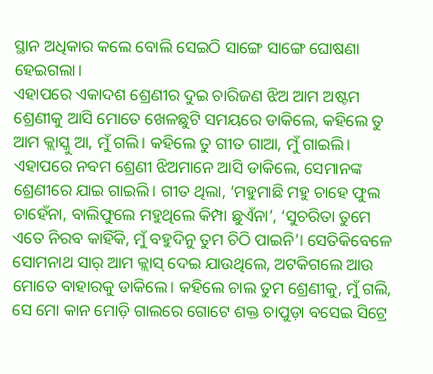ସ୍ଥାନ ଅଧିକାର କଲେ ବୋଲି ସେଇଠି ସାଙ୍ଗେ ସାଙ୍ଗେ ଘୋଷଣା ହେଇଗଲା।
ଏହାପରେ ଏକାଦଶ ଶ୍ରେଣୀର ଦୁଇ ଚାରିଜଣ ଝିଅ ଆମ ଅଷ୍ଟମ ଶ୍ରେଣୀକୁ ଆସି ମୋତେ ଖେଳଛୁଟି ସମୟରେ ଡାକିଲେ, କହିଲେ ତୁ ଆମ କ୍ଲାସ୍କୁ ଆ, ମୁଁ ଗଲି। କହିଲେ ତୁ ଗୀତ ଗାଆ, ମୁଁ ଗାଇଲି। ଏହାପରେ ନବମ ଶ୍ରେଣୀ ଝିଅମାନେ ଆସି ଡାକିଲେ, ସେମାନଙ୍କ ଶ୍ରେଣୀରେ ଯାଇ ଗାଇଲି। ଗୀତ ଥିଲା, ‘ମହୁମାଛି ମହୁ ଚାହେ ଫୁଲ ଚାହେଁନା, ବାଲିଫୁଲେ ମହୁଥିଲେ କିମ୍ପା ଛୁଏଁନା’, ‘ସୁଚରିତା ତୁମେ ଏତେ ନିରବ କାହିଁକି, ମୁଁ ବହୁଦିନୁ ତୁମ ଚିଠି ପାଇନି’। ସେତିକିବେଳେ ସୋମନାଥ ସାର୍ ଆମ କ୍ଲାସ୍ ଦେଇ ଯାଉଥିଲେ, ଅଟକିଗଲେ ଆଉ ମୋତେ ବାହାରକୁ ଡାକିଲେ। କହିଲେ ଚାଲ ତୁମ ଶ୍ରେଣୀକୁ, ମୁଁ ଗଲି, ସେ ମୋ କାନ ମୋଡ଼ି ଗାଲରେ ଗୋଟେ ଶକ୍ତ ଚାପୁଡ଼ା ବସେଇ ସିଟ୍ରେ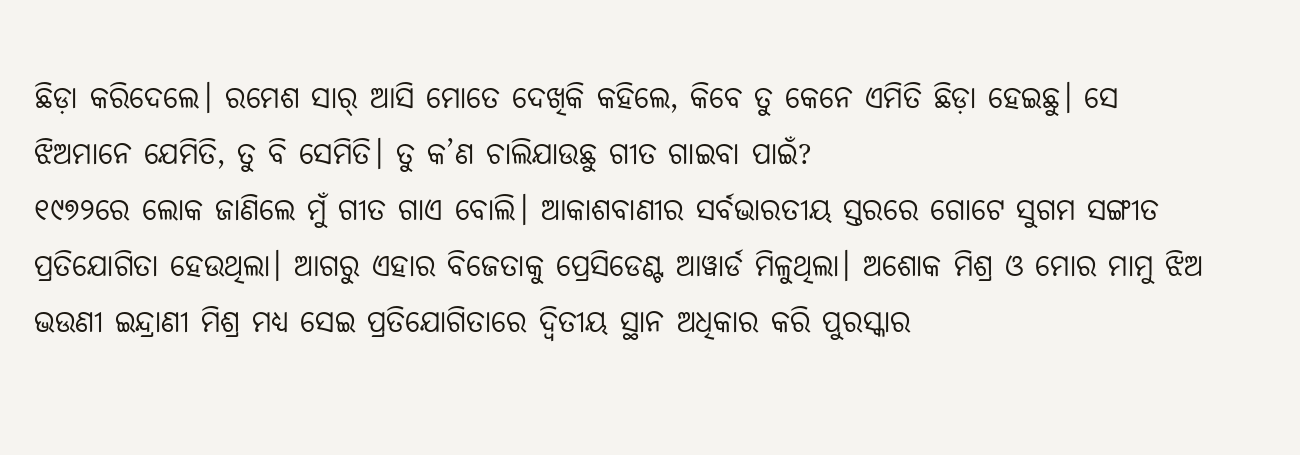ଛିଡ଼ା କରିଦେଲେ। ରମେଶ ସାର୍ ଆସି ମୋତେ ଦେଖିକି କହିଲେ, କିବେ ତୁ କେନେ ଏମିତି ଛିଡ଼ା ହେଇଛୁ। ସେ ଝିଅମାନେ ଯେମିତି, ତୁ ବି ସେମିତି। ତୁ କ’ଣ ଚାଲିଯାଉଛୁ ଗୀତ ଗାଇବା ପାଇଁ?
୧୯୭୨ରେ ଲୋକ ଜାଣିଲେ ମୁଁ ଗୀତ ଗାଏ ବୋଲି। ଆକାଶବାଣୀର ସର୍ବଭାରତୀୟ ସ୍ତରରେ ଗୋଟେ ସୁଗମ ସଙ୍ଗୀତ ପ୍ରତିଯୋଗିତା ହେଉଥିଲା। ଆଗରୁ ଏହାର ବିଜେତାକୁ ପ୍ରେସିଡେଣ୍ଟ ଆୱାର୍ଡ ମିଳୁଥିଲା। ଅଶୋକ ମିଶ୍ର ଓ ମୋର ମାମୁ ଝିଅ ଭଉଣୀ ଇନ୍ଦ୍ରାଣୀ ମିଶ୍ର ମଧ୍ୟ ସେଇ ପ୍ରତିଯୋଗିତାରେ ଦ୍ବିତୀୟ ସ୍ଥାନ ଅଧିକାର କରି ପୁରସ୍କାର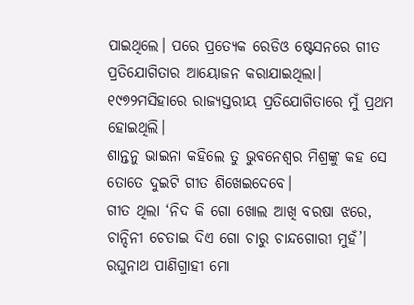ପାଇଥିଲେ। ପରେ ପ୍ରତ୍ୟେକ ରେଡିଓ ଷ୍ଟେସନରେ ଗୀତ ପ୍ରତିଯୋଗିତାର ଆୟୋଜନ କରାଯାଇଥିଲା। ୧୯୭୨ମସିହାରେ ରାଜ୍ୟସ୍ତରୀୟ ପ୍ରତିଯୋଗିତାରେ ମୁଁ ପ୍ରଥମ ହୋଇଥିଲି।
ଶାନ୍ତନୁ ଭାଇନା କହିଲେ ତୁ ଭୁବନେଶ୍ବର ମିଶ୍ରଙ୍କୁ କହ ସେ ତୋତେ ଦୁଇଟି ଗୀତ ଶିଖେଇଦେବେ।
ଗୀତ ଥିଲା ‘ନିଦ କି ଗୋ ଖୋଲ ଆଖି ବରଷା ଝରେ, ଚାନ୍ଦିନୀ ଚେତାଇ ଦିଏ ଗୋ ଚାରୁ ଚାନ୍ଦଗୋରୀ ମୁହଁ’। ରଘୁନାଥ ପାଣିଗ୍ରାହୀ ମୋ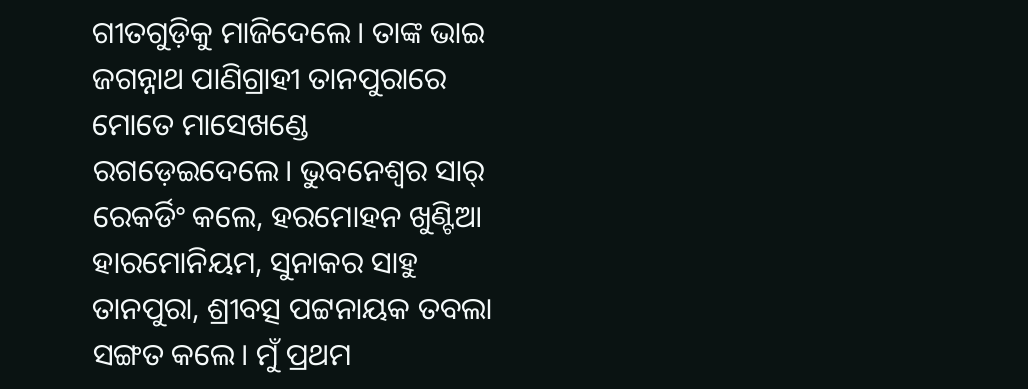ଗୀତଗୁଡ଼ିକୁ ମାଜିଦେଲେ। ତାଙ୍କ ଭାଇ ଜଗନ୍ନାଥ ପାଣିଗ୍ରାହୀ ତାନପୁରାରେ ମୋତେ ମାସେଖଣ୍ଡେ ରଗଡ଼େଇଦେଲେ। ଭୁବନେଶ୍ବର ସାର୍ ରେକର୍ଡିଂ କଲେ, ହରମୋହନ ଖୁଣ୍ଟିଆ ହାରମୋନିୟମ, ସୁନାକର ସାହୁ ତାନପୁରା, ଶ୍ରୀବତ୍ସ ପଟ୍ଟନାୟକ ତବଲା ସଙ୍ଗତ କଲେ। ମୁଁ ପ୍ରଥମ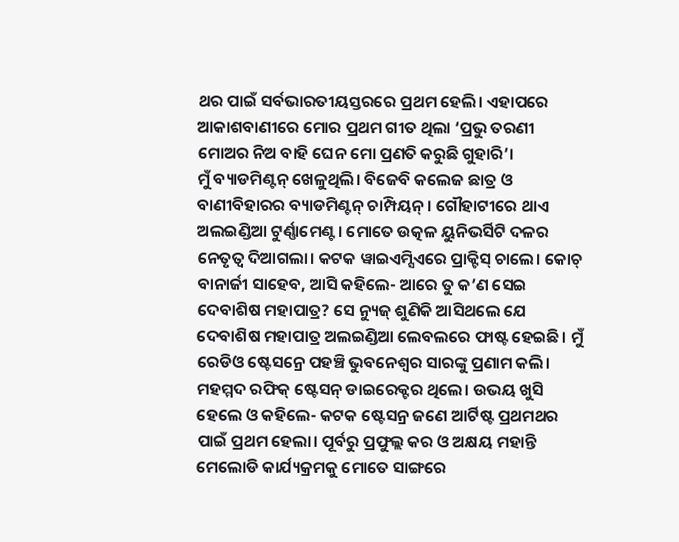ଥର ପାଇଁ ସର୍ବଭାରତୀୟସ୍ତରରେ ପ୍ରଥମ ହେଲି। ଏହାପରେ ଆକାଶବାଣୀରେ ମୋର ପ୍ରଥମ ଗୀତ ଥିଲା ‘ପ୍ରଭୁ ତରଣୀ ମୋଅର ନିଅ ବାହି ଘେନ ମୋ ପ୍ରଣତି କରୁଛି ଗୁହାରି’।
ମୁଁ ବ୍ୟାଡମିଣ୍ଟନ୍ ଖେଳୁଥିଲି। ବିଜେବି କଲେଜ ଛାତ୍ର ଓ ବାଣୀବିହାରର ବ୍ୟାଡମିଣ୍ଟନ୍ ଚାମ୍ପିୟନ୍। ଗୌହାଟୀରେ ଥାଏ ଅଲଇଣ୍ଡିଆ ଟୁର୍ଣ୍ଣାମେଣ୍ଟ। ମୋତେ ଉତ୍କଳ ୟୁନିଭର୍ସିଟି ଦଳର ନେତୃତ୍ବ ଦିଆଗଲା। କଟକ ୱାଇଏମ୍ସିଏରେ ପ୍ରାକ୍ଟିସ୍ ଚାଲେ। କୋଚ୍ ବାନାର୍ଜୀ ସାହେବ, ଆସି କହିଲେ- ଆରେ ତୁ କ’ଣ ସେଇ ଦେବାଶିଷ ମହାପାତ୍ର? ସେ ନ୍ୟୁଜ୍ ଶୁଣିକି ଆସିଥଲେ ଯେ ଦେବାଶିଷ ମହାପାତ୍ର ଅଲଇଣ୍ଡିଆ ଲେବଲରେ ଫାଷ୍ଟ ହେଇଛି। ମୁଁ ରେଡିଓ ଷ୍ଟେସନ୍ରେ ପହଞ୍ଚି ଭୁବନେଶ୍ବର ସାରଙ୍କୁ ପ୍ରଣାମ କଲି। ମହମ୍ମଦ ରଫିକ୍ ଷ୍ଟେସନ୍ ଡାଇରେକ୍ଟର ଥିଲେ। ଉଭୟ ଖୁସି ହେଲେ ଓ କହିଲେ- କଟକ ଷ୍ଟେସନ୍ର ଜଣେ ଆର୍ଟିଷ୍ଟ ପ୍ରଥମଥର ପାଇଁ ପ୍ରଥମ ହେଲା। ପୂର୍ବରୁ ପ୍ରଫୁଲ୍ଲ କର ଓ ଅକ୍ଷୟ ମହାନ୍ତି ମେଲୋଡି କାର୍ଯ୍ୟକ୍ରମକୁ ମୋତେ ସାଙ୍ଗରେ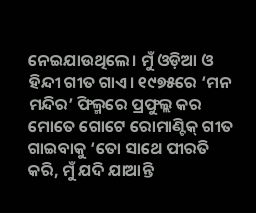ନେଇଯାଉଥିଲେ। ମୁଁ ଓଡ଼ିଆ ଓ ହିନ୍ଦୀ ଗୀତ ଗାଏ। ୧୯୭୫ରେ ‘ମନ ମନ୍ଦିର’ ଫିଲ୍ମରେ ପ୍ରଫୁଲ୍ଲ କର ମୋତେ ଗୋଟେ ରୋମାଣ୍ଟିକ୍ ଗୀତ ଗାଇବାକୁ ‘ତୋ ସାଥେ ପୀରତି କରି, ମୁଁ ଯଦି ଯାଆନ୍ତି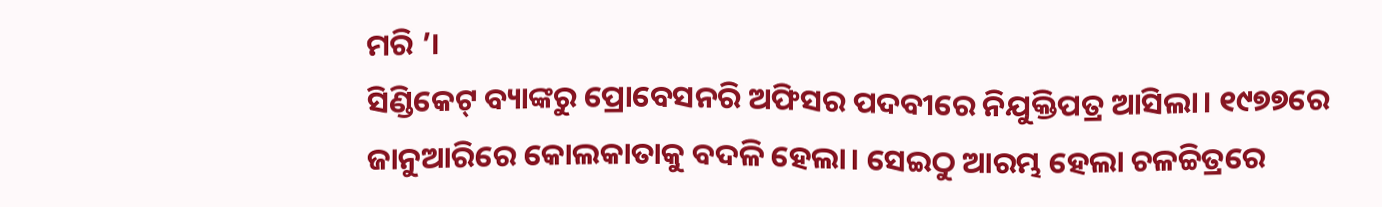ମରି ’।
ସିଣ୍ଡିକେଟ୍ ବ୍ୟାଙ୍କରୁ ପ୍ରୋବେସନରି ଅଫିସର ପଦବୀରେ ନିଯୁକ୍ତିପତ୍ର ଆସିଲା। ୧୯୭୭ରେ ଜାନୁଆରିରେ କୋଲକାତାକୁ ବଦଳି ହେଲା। ସେଇଠୁ ଆରମ୍ଭ ହେଲା ଚଳଚ୍ଚିତ୍ରରେ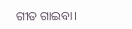ଗୀତ ଗାଇବା।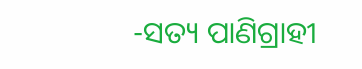-ସତ୍ୟ ପାଣିଗ୍ରାହୀ